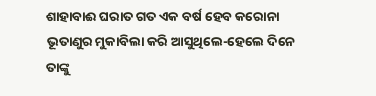ଶାହାବାଈ ଘରାତ ଗତ ଏକ ବର୍ଷ ହେବ କରୋନା ଭୂତାଣୁର ମୁକାବିଲା କରି ଆସୁଥିଲେ-ହେଲେ ଦିନେ ତାଙ୍କୁ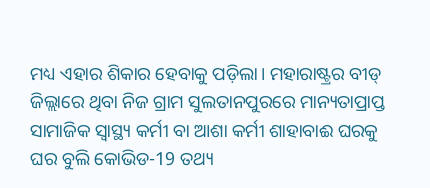ମଧ୍ୟ ଏହାର ଶିକାର ହେବାକୁ ପଡ଼ିଲା। ମହାରାଷ୍ଟ୍ରର ବୀଡ୍ ଜିଲ୍ଲାରେ ଥିବା ନିଜ ଗ୍ରାମ ସୁଲତାନପୁରରେ ମାନ୍ୟତାପ୍ରାପ୍ତ ସାମାଜିକ ସ୍ୱାସ୍ଥ୍ୟ କର୍ମୀ ବା ଆଶା କର୍ମୀ ଶାହାବାଈ ଘରକୁ ଘର ବୁଲି କୋଭିଡ-19 ତଥ୍ୟ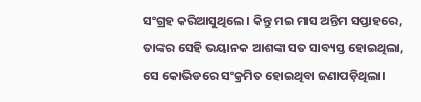ସଂଗ୍ରହ କରିଆସୁଥିଲେ। କିନ୍ତୁ ମଇ ମାସ ଅନ୍ତିମ ସପ୍ତାହରେ, ତାଙ୍କର ସେହି ଭୟାନକ ଆଶଙ୍କା ସତ ସାବ୍ୟସ୍ତ ହୋଇଥିଲା, ସେ କୋଭିଡରେ ସଂକ୍ରମିତ ହୋଇଥିବା ଜଣାପଡ଼ିଥିଲା।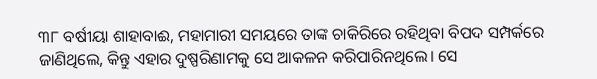୩୮ ବର୍ଷୀୟା ଶାହାବାଈ, ମହାମାରୀ ସମୟରେ ତାଙ୍କ ଚାକିରିରେ ରହିଥିବା ବିପଦ ସମ୍ପର୍କରେ ଜାଣିଥିଲେ, କିନ୍ତୁ ଏହାର ଦୁଷ୍ପରିଣାମକୁ ସେ ଆକଳନ କରିପାରିନଥିଲେ। ସେ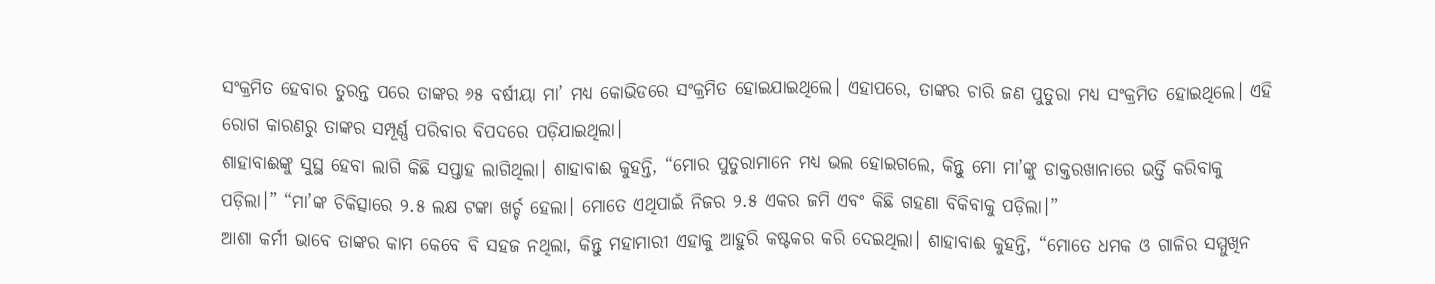ସଂକ୍ରମିତ ହେବାର ତୁରନ୍ତ ପରେ ତାଙ୍କର ୬୫ ବର୍ଷୀୟା ମା’ ମଧ୍ୟ କୋଭିଡରେ ସଂକ୍ରମିତ ହୋଇଯାଇଥିଲେ। ଏହାପରେ, ତାଙ୍କର ଚାରି ଜଣ ପୁତୁରା ମଧ୍ୟ ସଂକ୍ରମିତ ହୋଇଥିଲେ। ଏହି ରୋଗ କାରଣରୁ ତାଙ୍କର ସମ୍ପୂର୍ଣ୍ଣ ପରିବାର ବିପଦରେ ପଡ଼ିଯାଇଥିଲା।
ଶାହାବାଈଙ୍କୁ ସୁସ୍ଥ ହେବା ଲାଗି କିଛି ସପ୍ତାହ ଲାଗିଥିଲା। ଶାହାବାଈ କୁହନ୍ତି, “ମୋର ପୁତୁରାମାନେ ମଧ୍ୟ ଭଲ ହୋଇଗଲେ, କିନ୍ତୁ ମୋ ମା’ଙ୍କୁ ଡାକ୍ତରଖାନାରେ ଭର୍ତ୍ତି କରିବାକୁ ପଡ଼ିଲା।” “ମା’ଙ୍କ ଚିକିତ୍ସାରେ ୨.୫ ଲକ୍ଷ ଟଙ୍କା ଖର୍ଚ୍ଚ ହେଲା। ମୋତେ ଏଥିପାଇଁ ନିଜର ୨.୫ ଏକର ଜମି ଏବଂ କିଛି ଗହଣା ବିକିବାକୁ ପଡ଼ିଲା।”
ଆଶା କର୍ମୀ ଭାବେ ତାଙ୍କର କାମ କେବେ ବି ସହଜ ନଥିଲା, କିନ୍ତୁ ମହାମାରୀ ଏହାକୁ ଆହୁରି କଷ୍ଟକର କରି ଦେଇଥିଲା। ଶାହାବାଈ କୁହନ୍ତି, “ମୋତେ ଧମକ ଓ ଗାଳିର ସମ୍ମୁଖିନ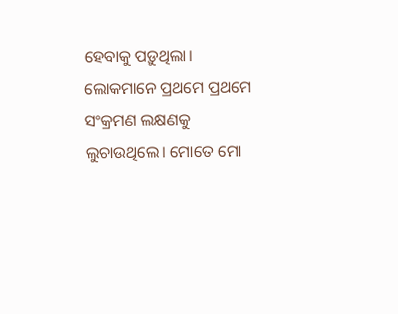ହେବାକୁ ପଡ଼ୁଥିଲା। ଲୋକମାନେ ପ୍ରଥମେ ପ୍ରଥମେ ସଂକ୍ରମଣ ଲକ୍ଷଣକୁ ଲୁଚାଉଥିଲେ। ମୋତେ ମୋ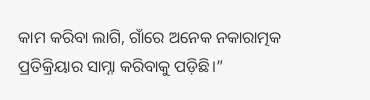କାମ କରିବା ଲାଗି, ଗାଁରେ ଅନେକ ନକାରାତ୍ମକ ପ୍ରତିକ୍ରିୟାର ସାମ୍ନା କରିବାକୁ ପଡ଼ିଛି।”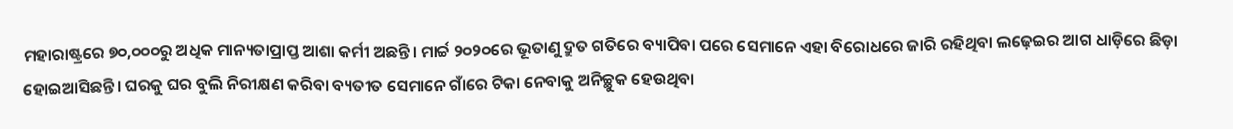ମହାରାଷ୍ଟ୍ରରେ ୭୦,୦୦୦ରୁ ଅଧିକ ମାନ୍ୟତାପ୍ରାପ୍ତ ଆଶା କର୍ମୀ ଅଛନ୍ତି। ମାର୍ଚ୍ଚ ୨୦୨୦ରେ ଭୂତାଣୁ ଦ୍ରୁତ ଗତିରେ ବ୍ୟାପିବା ପରେ ସେମାନେ ଏହା ବିରୋଧରେ ଜାରି ରହିଥିବା ଲଢ଼େଇର ଆଗ ଧାଡ଼ିରେ ଛିଡ଼ା ହୋଇଆସିଛନ୍ତି। ଘରକୁ ଘର ବୁଲି ନିରୀକ୍ଷଣ କରିବା ବ୍ୟତୀତ ସେମାନେ ଗାଁରେ ଟିକା ନେବାକୁ ଅନିଚ୍ଛୁକ ହେଉଥିବା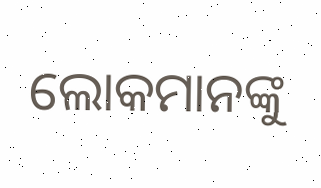ଲୋକମାନଙ୍କୁ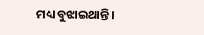ମଧ୍ୟ ବୁଝାଇଥାନ୍ତି।